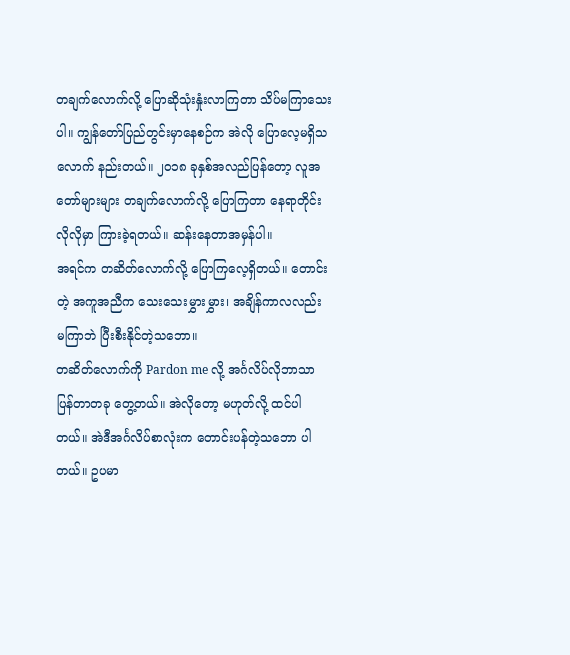တချက်လောက်လို့ ပြောဆိုသုံးနှုံးလာကြတာ သိပ်မကြာသေးပါ။ ကျွန်တော်ပြည်တွင်းမှာနေစဉ်က အဲလို ပြောလေ့မရှိသလောက် နည်းတယ်။ ၂၀၁၈ ခုနှစ်အလည်ပြန်တော့ လူအတော်များများ တချက်လောက်လို့ ပြောကြတာ နေရာတိုင်းလိုလိုမှာ ကြားခဲ့ရတယ်။ ဆန်းနေတာအမှန်ပါ။
အရင်က တဆိတ်လောက်လို့ ပြောကြလေ့ရှိတယ်။ တောင်းတဲ့ အကူအညီက သေးသေးမွှားမွှား၊ အချိန်ကာလလည်း မကြာဘဲ ပြီးစီးနိုင်တဲ့သဘော။
တဆိတ်လောက်ကို Pardon me လို့ အင်္ဂလိပ်လိုဘာသာပြန်တာတခု တွေ့တယ်။ အဲလိုတော့ မဟုတ်လို့ ထင်ပါတယ်။ အဲဒီအင်္ဂလိပ်စာလုံးက တောင်းပန်တဲ့သဘော ပါတယ်။ ဥပမာ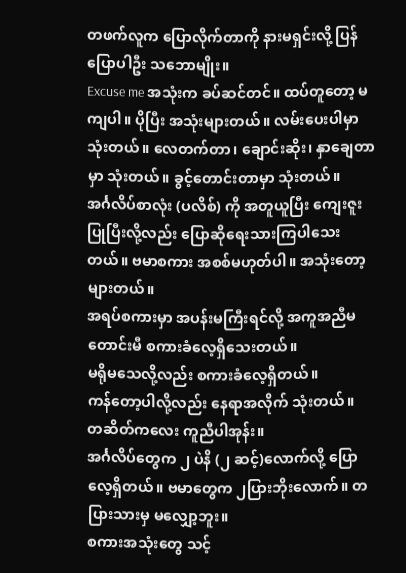တဖက်လူက ပြောလိုက်တာကို နားမရှင်းလို့ ပြန်ပြောပါဦး သဘောမျိုး။
Excuse me အသုံးက ခပ်ဆင်တင်။ ထပ်တူတော့ မကျပါ။ ပိုပြီး အသုံးများတယ်။ လမ်းပေးပါမှာ သုံးတယ်။ လေတက်တာ၊ ချောင်းဆိုး၊ နှာချေတာမှာ သုံးတယ်။ ခွင့်တောင်းတာမှာ သုံးတယ်။
အင်္ဂလိပ်စာလုံး (ပလိစ်) ကို အတူယူပြီး ကျေးဇူးပြုပြီးလို့လည်း ပြောဆိုရေးသားကြပါသေးတယ်။ ဗမာစကား အစစ်မဟုတ်ပါ။ အသုံးတော့ များတယ်။
အရပ်စကားမှာ အပန်းမကြီးရင်လို့ အကူအညီမတောင်းမီ စကားခံလေ့ရှိသေးတယ်။
မရိုမသေလို့လည်း စကားခံလေ့ရှိတယ်။
ကန်တော့ပါလို့လည်း နေရာအလိုက် သုံးတယ်။
တဆိတ်ကလေး ကူညီပါအုန်း။
အင်္ဂလိပ်တွေက ၂ ပဲနိ (၂ ဆင့်)လောက်လို့ ပြောလေ့ရှိတယ်။ ဗမာတွေက ၂ပြားဘိုးလောက်။ တပြားသားမှ မလျှော့ဘူး။
စကားအသုံးတွေ သင့်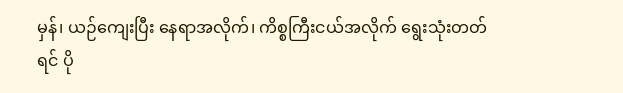မှန်၊ ယဉ်ကျေးပြီး နေရာအလိုက်၊ ကိစ္စကြီးငယ်အလိုက် ရွေးသုံးတတ်ရင် ပို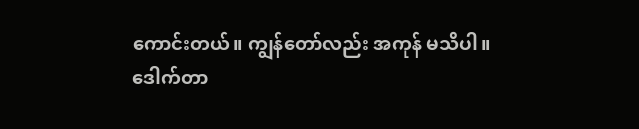ကောင်းတယ်။ ကျွန်တော်လည်း အကုန် မသိပါ။
ဒေါက်တာ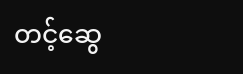တင့်ဆွေ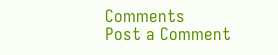Comments
Post a Comment